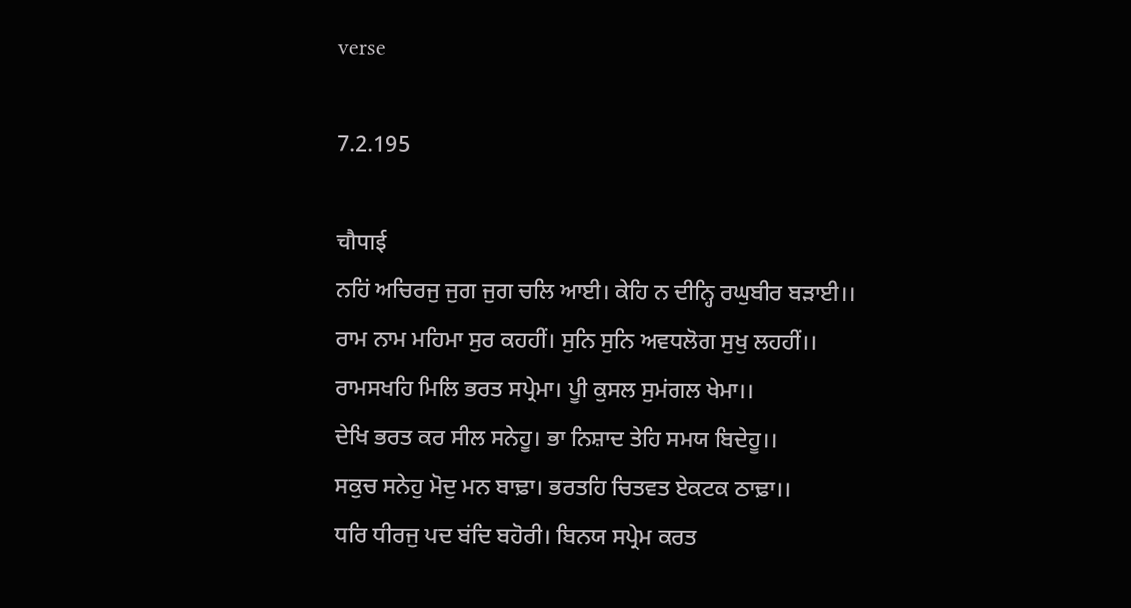verse

7.2.195

चौपाई
ਨਹਿਂ ਅਚਿਰਜੁ ਜੁਗ ਜੁਗ ਚਲਿ ਆਈ। ਕੇਹਿ ਨ ਦੀਨ੍ਹਿ ਰਘੁਬੀਰ ਬਡ਼ਾਈ।।
ਰਾਮ ਨਾਮ ਮਹਿਮਾ ਸੁਰ ਕਹਹੀਂ। ਸੁਨਿ ਸੁਨਿ ਅਵਧਲੋਗ ਸੁਖੁ ਲਹਹੀਂ।।
ਰਾਮਸਖਹਿ ਮਿਲਿ ਭਰਤ ਸਪ੍ਰੇਮਾ। ਪੂੀ ਕੁਸਲ ਸੁਮਂਗਲ ਖੇਮਾ।।
ਦੇਖਿ ਭਰਤ ਕਰ ਸੀਲ ਸਨੇਹੂ। ਭਾ ਨਿਸ਼ਾਦ ਤੇਹਿ ਸਮਯ ਬਿਦੇਹੂ।।
ਸਕੁਚ ਸਨੇਹੁ ਮੋਦੁ ਮਨ ਬਾਢ਼ਾ। ਭਰਤਹਿ ਚਿਤਵਤ ਏਕਟਕ ਠਾਢ਼ਾ।।
ਧਰਿ ਧੀਰਜੁ ਪਦ ਬਂਦਿ ਬਹੋਰੀ। ਬਿਨਯ ਸਪ੍ਰੇਮ ਕਰਤ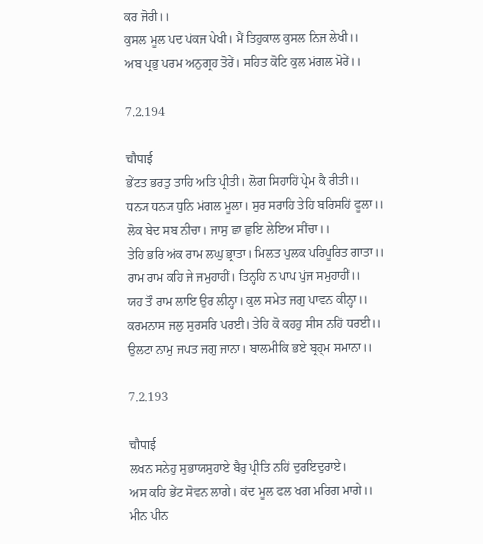ਕਰ ਜੋਰੀ।।
ਕੁਸਲ ਮੂਲ ਪਦ ਪਂਕਜ ਪੇਖੀ। ਮੈਂ ਤਿਹੁਕਾਲ ਕੁਸਲ ਨਿਜ ਲੇਖੀ।।
ਅਬ ਪ੍ਰਭੁ ਪਰਮ ਅਨੁਗ੍ਰਹ ਤੋਰੇਂ। ਸਹਿਤ ਕੋਟਿ ਕੁਲ ਮਂਗਲ ਮੋਰੇਂ।।

7.2.194

चौपाई
ਭੇਂਟਤ ਭਰਤੁ ਤਾਹਿ ਅਤਿ ਪ੍ਰੀਤੀ। ਲੋਗ ਸਿਹਾਹਿਂ ਪ੍ਰੇਮ ਕੈ ਰੀਤੀ।।
ਧਨ੍ਯ ਧਨ੍ਯ ਧੁਨਿ ਮਂਗਲ ਮੂਲਾ। ਸੁਰ ਸਰਾਹਿ ਤੇਹਿ ਬਰਿਸਹਿਂ ਫੂਲਾ।।
ਲੋਕ ਬੇਦ ਸਬ ਨੀਚਾ। ਜਾਸੁ ਛਾ ਛੁਇ ਲੇਇਅ ਸੀਂਚਾ।।
ਤੇਹਿ ਭਰਿ ਅਂਕ ਰਾਮ ਲਘੁ ਭ੍ਰਾਤਾ। ਮਿਲਤ ਪੁਲਕ ਪਰਿਪੂਰਿਤ ਗਾਤਾ।।
ਰਾਮ ਰਾਮ ਕਹਿ ਜੇ ਜਮੁਹਾਹੀਂ। ਤਿਨ੍ਹਹਿ ਨ ਪਾਪ ਪੁਂਜ ਸਮੁਹਾਹੀਂ।।
ਯਹ ਤੌ ਰਾਮ ਲਾਇ ਉਰ ਲੀਨ੍ਹਾ। ਕੁਲ ਸਮੇਤ ਜਗੁ ਪਾਵਨ ਕੀਨ੍ਹਾ।।
ਕਰਮਨਾਸ ਜਲੁ ਸੁਰਸਰਿ ਪਰਈ। ਤੇਹਿ ਕੋ ਕਹਹੁ ਸੀਸ ਨਹਿਂ ਧਰਈ।।
ਉਲਟਾ ਨਾਮੁ ਜਪਤ ਜਗੁ ਜਾਨਾ। ਬਾਲਮੀਕਿ ਭਏ ਬ੍ਰਹ੍ਮ ਸਮਾਨਾ।।

7.2.193

चौपाई
ਲਖਨ ਸਨੇਹੁ ਸੁਭਾਯਸੁਹਾਏ ਬੈਰੁ ਪ੍ਰੀਤਿ ਨਹਿਂ ਦੁਰਇਦੁਰਾਏ।
ਅਸ ਕਹਿ ਭੇਂਟ ਸੋਵਨ ਲਾਗੇ। ਕਂਦ ਮੂਲ ਫਲ ਖਗ ਮਰਿਗ ਮਾਗੇ।।
ਮੀਨ ਪੀਨ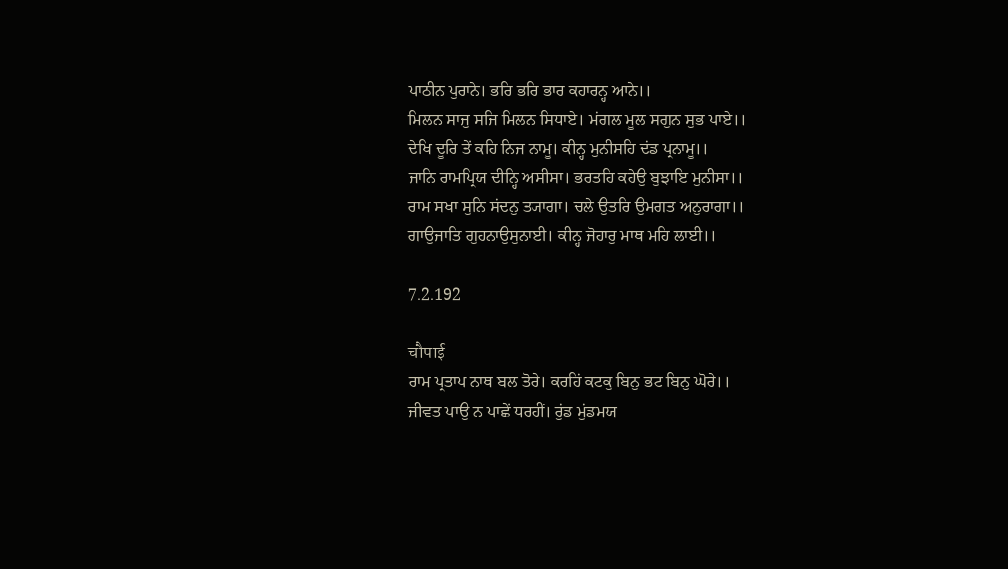ਪਾਠੀਨ ਪੁਰਾਨੇ। ਭਰਿ ਭਰਿ ਭਾਰ ਕਹਾਰਨ੍ਹ ਆਨੇ।।
ਮਿਲਨ ਸਾਜੁ ਸਜਿ ਮਿਲਨ ਸਿਧਾਏ। ਮਂਗਲ ਮੂਲ ਸਗੁਨ ਸੁਭ ਪਾਏ।।
ਦੇਖਿ ਦੂਰਿ ਤੇਂ ਕਹਿ ਨਿਜ ਨਾਮੂ। ਕੀਨ੍ਹ ਮੁਨੀਸਹਿ ਦਂਡ ਪ੍ਰਨਾਮੂ।।
ਜਾਨਿ ਰਾਮਪ੍ਰਿਯ ਦੀਨ੍ਹਿ ਅਸੀਸਾ। ਭਰਤਹਿ ਕਹੇਉ ਬੁਝਾਇ ਮੁਨੀਸਾ।।
ਰਾਮ ਸਖਾ ਸੁਨਿ ਸਂਦਨੁ ਤ੍ਯਾਗਾ। ਚਲੇ ਉਤਰਿ ਉਮਗਤ ਅਨੁਰਾਗਾ।।
ਗਾਉਜਾਤਿ ਗੁਹਨਾਉਸੁਨਾਈ। ਕੀਨ੍ਹ ਜੋਹਾਰੁ ਮਾਥ ਮਹਿ ਲਾਈ।।

7.2.192

चौपाई
ਰਾਮ ਪ੍ਰਤਾਪ ਨਾਥ ਬਲ ਤੋਰੇ। ਕਰਹਿਂ ਕਟਕੁ ਬਿਨੁ ਭਟ ਬਿਨੁ ਘੋਰੇ।।
ਜੀਵਤ ਪਾਉ ਨ ਪਾਛੇਂ ਧਰਹੀਂ। ਰੁਂਡ ਮੁਂਡਮਯ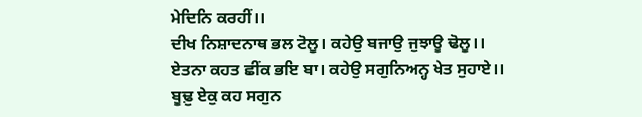ਮੇਦਿਨਿ ਕਰਹੀਂ।।
ਦੀਖ ਨਿਸ਼ਾਦਨਾਥ ਭਲ ਟੋਲੂ। ਕਹੇਉ ਬਜਾਉ ਜੁਝਾਊ ਢੋਲੂ।।
ਏਤਨਾ ਕਹਤ ਛੀਂਕ ਭਇ ਬਾ। ਕਹੇਉ ਸਗੁਨਿਅਨ੍ਹ ਖੇਤ ਸੁਹਾਏ।।
ਬੂਢ਼ੁ ਏਕੁ ਕਹ ਸਗੁਨ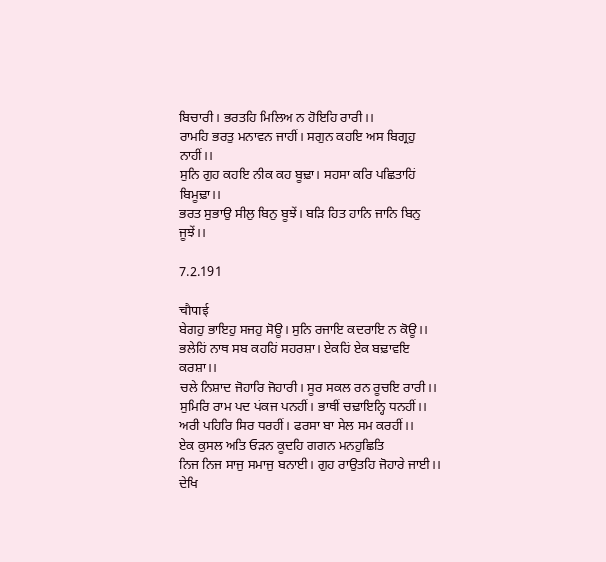ਬਿਚਾਰੀ। ਭਰਤਹਿ ਮਿਲਿਅ ਨ ਹੋਇਹਿ ਰਾਰੀ।।
ਰਾਮਹਿ ਭਰਤੁ ਮਨਾਵਨ ਜਾਹੀਂ। ਸਗੁਨ ਕਹਇ ਅਸ ਬਿਗ੍ਰਹੁ ਨਾਹੀਂ।।
ਸੁਨਿ ਗੁਹ ਕਹਇ ਨੀਕ ਕਹ ਬੂਢ਼ਾ। ਸਹਸਾ ਕਰਿ ਪਛਿਤਾਹਿਂ ਬਿਮੂਢ਼ਾ।।
ਭਰਤ ਸੁਭਾਉ ਸੀਲੁ ਬਿਨੁ ਬੂਝੇਂ। ਬਡ਼ਿ ਹਿਤ ਹਾਨਿ ਜਾਨਿ ਬਿਨੁ ਜੂਝੇਂ।।

7.2.191

चौपाई
ਬੇਗਹੁ ਭਾਇਹੁ ਸਜਹੁ ਸੋਊ। ਸੁਨਿ ਰਜਾਇ ਕਦਰਾਇ ਨ ਕੋਊ।।
ਭਲੇਹਿਂ ਨਾਥ ਸਬ ਕਹਹਿਂ ਸਹਰਸ਼ਾ। ਏਕਹਿਂ ਏਕ ਬਢ਼ਾਵਇ ਕਰਸ਼ਾ।।
ਚਲੇ ਨਿਸ਼ਾਦ ਜੋਹਾਰਿ ਜੋਹਾਰੀ। ਸੂਰ ਸਕਲ ਰਨ ਰੂਚਇ ਰਾਰੀ।।
ਸੁਮਿਰਿ ਰਾਮ ਪਦ ਪਂਕਜ ਪਨਹੀਂ। ਭਾਥੀਂ ਚਢ਼ਾਇਨ੍ਹਿ ਧਨਹੀਂ।।
ਅਰੀ ਪਹਿਰਿ ਸਿਰ ਧਰਹੀਂ। ਫਰਸਾ ਬਾ ਸੇਲ ਸਮ ਕਰਹੀਂ।।
ਏਕ ਕੁਸਲ ਅਤਿ ਓਡ਼ਨ ਕੂਦਹਿ ਗਗਨ ਮਨਹੁਛਿਤਿ
ਨਿਜ ਨਿਜ ਸਾਜੁ ਸਮਾਜੁ ਬਨਾਈ। ਗੁਹ ਰਾਉਤਹਿ ਜੋਹਾਰੇ ਜਾਈ।।
ਦੇਖਿ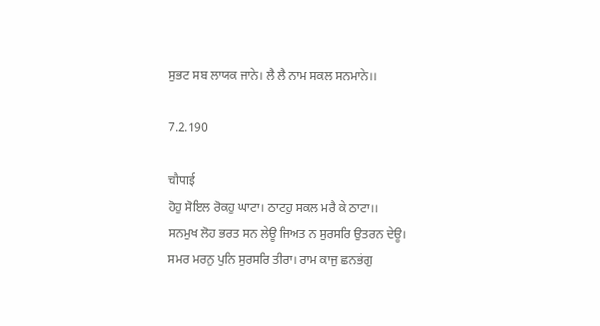ਸੁਭਟ ਸਬ ਲਾਯਕ ਜਾਨੇ। ਲੈ ਲੈ ਨਾਮ ਸਕਲ ਸਨਮਾਨੇ।।

7.2.190

चौपाई
ਹੋਹੁ ਸੋਇਲ ਰੋਕਹੁ ਘਾਟਾ। ਠਾਟਹੁ ਸਕਲ ਮਰੈ ਕੇ ਠਾਟਾ।।
ਸਨਮੁਖ ਲੋਹ ਭਰਤ ਸਨ ਲੇਊ ਜਿਅਤ ਨ ਸੁਰਸਰਿ ਉਤਰਨ ਦੇਊ।
ਸਮਰ ਮਰਨੁ ਪੁਨਿ ਸੁਰਸਰਿ ਤੀਰਾ। ਰਾਮ ਕਾਜੁ ਛਨਭਂਗੁ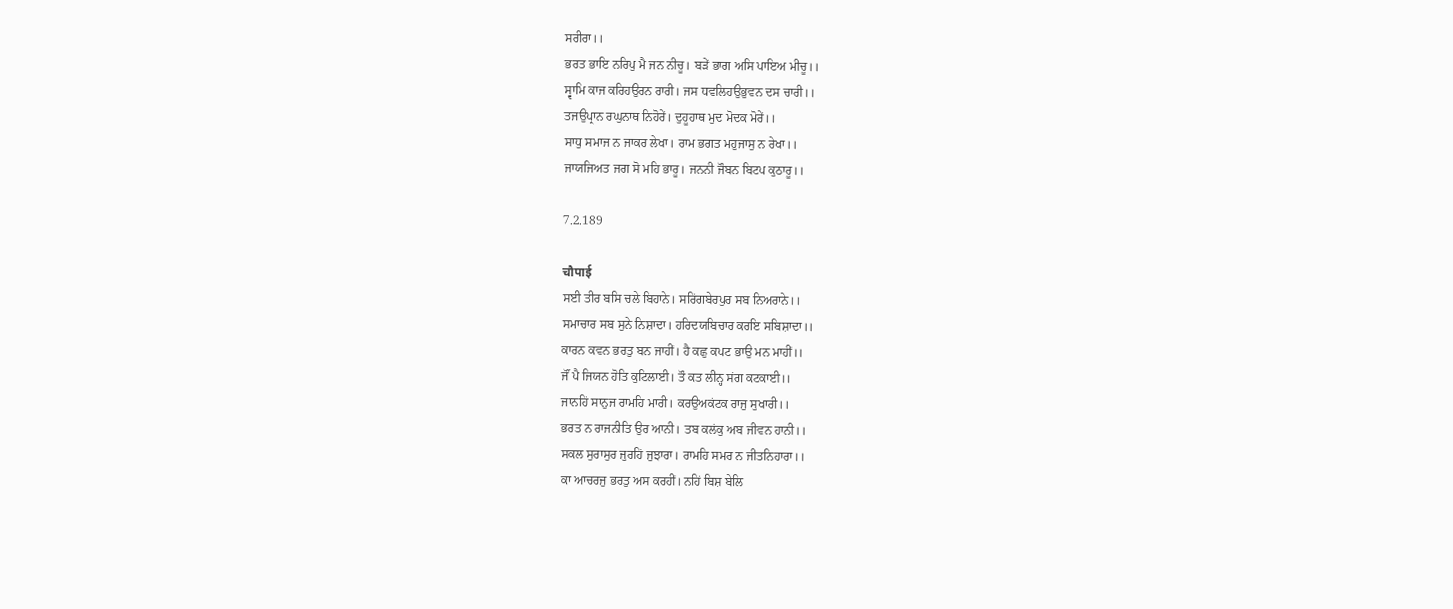ਸਰੀਰਾ।।
ਭਰਤ ਭਾਇ ਨਰਿਪੁ ਮੈ ਜਨ ਨੀਚੂ। ਬਡ਼ੇਂ ਭਾਗ ਅਸਿ ਪਾਇਅ ਮੀਚੂ।।
ਸ੍ਵਾਮਿ ਕਾਜ ਕਰਿਹਉਰਨ ਰਾਰੀ। ਜਸ ਧਵਲਿਹਉਭੁਵਨ ਦਸ ਚਾਰੀ।।
ਤਜਉਪ੍ਰਾਨ ਰਘੁਨਾਥ ਨਿਹੋਰੇਂ। ਦੁਹੂਹਾਥ ਮੁਦ ਮੋਦਕ ਮੋਰੇਂ।।
ਸਾਧੁ ਸਮਾਜ ਨ ਜਾਕਰ ਲੇਖਾ। ਰਾਮ ਭਗਤ ਮਹੁਜਾਸੁ ਨ ਰੇਖਾ।।
ਜਾਯਜਿਅਤ ਜਗ ਸੋ ਮਹਿ ਭਾਰੂ। ਜਨਨੀ ਜੌਬਨ ਬਿਟਪ ਕੁਠਾਰੂ।।

7.2.189

चौपाई
ਸਈ ਤੀਰ ਬਸਿ ਚਲੇ ਬਿਹਾਨੇ। ਸਰਿਂਗਬੇਰਪੁਰ ਸਬ ਨਿਅਰਾਨੇ।।
ਸਮਾਚਾਰ ਸਬ ਸੁਨੇ ਨਿਸ਼ਾਦਾ। ਹਰਿਦਯਬਿਚਾਰ ਕਰਇ ਸਬਿਸ਼ਾਦਾ।।
ਕਾਰਨ ਕਵਨ ਭਰਤੁ ਬਨ ਜਾਹੀਂ। ਹੈ ਕਛੁ ਕਪਟ ਭਾਉ ਮਨ ਮਾਹੀਂ।।
ਜੌਂ ਪੈ ਜਿਯਨ ਹੋਤਿ ਕੁਟਿਲਾਈ। ਤੌ ਕਤ ਲੀਨ੍ਹ ਸਂਗ ਕਟਕਾਈ।।
ਜਾਨਹਿਂ ਸਾਨੁਜ ਰਾਮਹਿ ਮਾਰੀ। ਕਰਉਅਕਂਟਕ ਰਾਜੁ ਸੁਖਾਰੀ।।
ਭਰਤ ਨ ਰਾਜਨੀਤਿ ਉਰ ਆਨੀ। ਤਬ ਕਲਂਕੁ ਅਬ ਜੀਵਨ ਹਾਨੀ।।
ਸਕਲ ਸੁਰਾਸੁਰ ਜੁਰਹਿਂ ਜੁਝਾਰਾ। ਰਾਮਹਿ ਸਮਰ ਨ ਜੀਤਨਿਹਾਰਾ।।
ਕਾ ਆਚਰਜੁ ਭਰਤੁ ਅਸ ਕਰਹੀਂ। ਨਹਿਂ ਬਿਸ਼ ਬੇਲਿ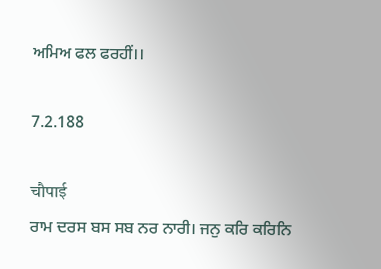ਅਮਿਅ ਫਲ ਫਰਹੀਂ।।

7.2.188

चौपाई
ਰਾਮ ਦਰਸ ਬਸ ਸਬ ਨਰ ਨਾਰੀ। ਜਨੁ ਕਰਿ ਕਰਿਨਿ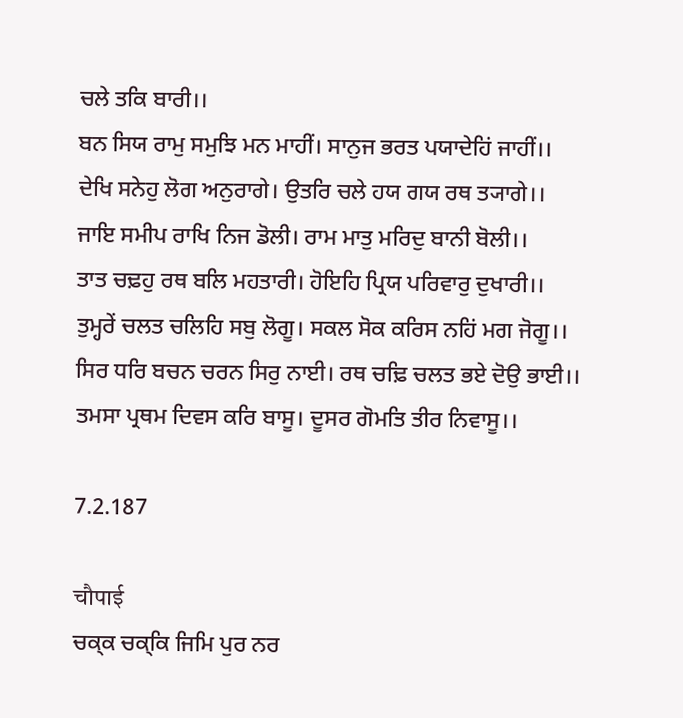ਚਲੇ ਤਕਿ ਬਾਰੀ।।
ਬਨ ਸਿਯ ਰਾਮੁ ਸਮੁਝਿ ਮਨ ਮਾਹੀਂ। ਸਾਨੁਜ ਭਰਤ ਪਯਾਦੇਹਿਂ ਜਾਹੀਂ।।
ਦੇਖਿ ਸਨੇਹੁ ਲੋਗ ਅਨੁਰਾਗੇ। ਉਤਰਿ ਚਲੇ ਹਯ ਗਯ ਰਥ ਤ੍ਯਾਗੇ।।
ਜਾਇ ਸਮੀਪ ਰਾਖਿ ਨਿਜ ਡੋਲੀ। ਰਾਮ ਮਾਤੁ ਮਰਿਦੁ ਬਾਨੀ ਬੋਲੀ।।
ਤਾਤ ਚਢ਼ਹੁ ਰਥ ਬਲਿ ਮਹਤਾਰੀ। ਹੋਇਹਿ ਪ੍ਰਿਯ ਪਰਿਵਾਰੁ ਦੁਖਾਰੀ।।
ਤੁਮ੍ਹਰੇਂ ਚਲਤ ਚਲਿਹਿ ਸਬੁ ਲੋਗੂ। ਸਕਲ ਸੋਕ ਕਰਿਸ ਨਹਿਂ ਮਗ ਜੋਗੂ।।
ਸਿਰ ਧਰਿ ਬਚਨ ਚਰਨ ਸਿਰੁ ਨਾਈ। ਰਥ ਚਢ਼ਿ ਚਲਤ ਭਏ ਦੋਉ ਭਾਈ।।
ਤਮਸਾ ਪ੍ਰਥਮ ਦਿਵਸ ਕਰਿ ਬਾਸੂ। ਦੂਸਰ ਗੋਮਤਿ ਤੀਰ ਨਿਵਾਸੂ।।

7.2.187

चौपाई
ਚਕ੍ਕ ਚਕ੍ਕਿ ਜਿਮਿ ਪੁਰ ਨਰ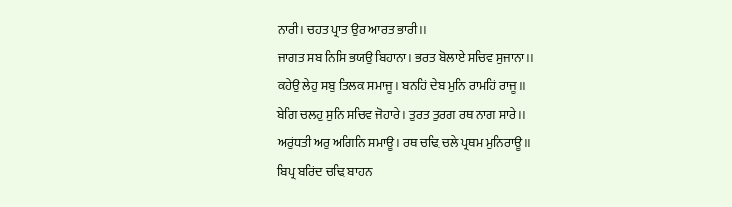ਨਾਰੀ। ਚਹਤ ਪ੍ਰਾਤ ਉਰ ਆਰਤ ਭਾਰੀ।।
ਜਾਗਤ ਸਬ ਨਿਸਿ ਭਯਉ ਬਿਹਾਨਾ। ਭਰਤ ਬੋਲਾਏ ਸਚਿਵ ਸੁਜਾਨਾ।।
ਕਹੇਉ ਲੇਹੁ ਸਬੁ ਤਿਲਕ ਸਮਾਜੂ। ਬਨਹਿਂ ਦੇਬ ਮੁਨਿ ਰਾਮਹਿਂ ਰਾਜੂ।।
ਬੇਗਿ ਚਲਹੁ ਸੁਨਿ ਸਚਿਵ ਜੋਹਾਰੇ। ਤੁਰਤ ਤੁਰਗ ਰਥ ਨਾਗ ਸਾਰੇ।।
ਅਰੁਂਧਤੀ ਅਰੁ ਅਗਿਨਿ ਸਮਾਊ। ਰਥ ਚਢ਼ਿ ਚਲੇ ਪ੍ਰਥਮ ਮੁਨਿਰਾਊ।।
ਬਿਪ੍ਰ ਬਰਿਂਦ ਚਢ਼ਿ ਬਾਹਨ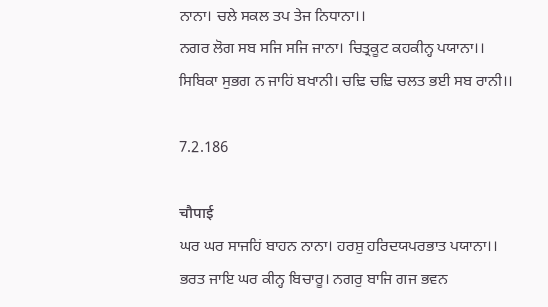ਨਾਨਾ। ਚਲੇ ਸਕਲ ਤਪ ਤੇਜ ਨਿਧਾਨਾ।।
ਨਗਰ ਲੋਗ ਸਬ ਸਜਿ ਸਜਿ ਜਾਨਾ। ਚਿਤ੍ਰਕੂਟ ਕਹਕੀਨ੍ਹ ਪਯਾਨਾ।।
ਸਿਬਿਕਾ ਸੁਭਗ ਨ ਜਾਹਿਂ ਬਖਾਨੀ। ਚਢ਼ਿ ਚਢ਼ਿ ਚਲਤ ਭਈ ਸਬ ਰਾਨੀ।।

7.2.186

चौपाई
ਘਰ ਘਰ ਸਾਜਹਿਂ ਬਾਹਨ ਨਾਨਾ। ਹਰਸ਼ੁ ਹਰਿਦਯਪਰਭਾਤ ਪਯਾਨਾ।।
ਭਰਤ ਜਾਇ ਘਰ ਕੀਨ੍ਹ ਬਿਚਾਰੂ। ਨਗਰੁ ਬਾਜਿ ਗਜ ਭਵਨ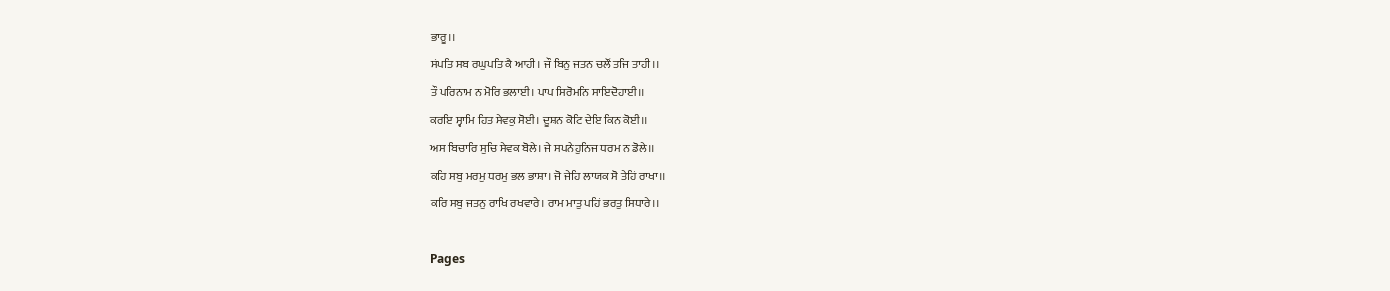ਭਾਰੂ।।
ਸਂਪਤਿ ਸਬ ਰਘੁਪਤਿ ਕੈ ਆਹੀ। ਜੌ ਬਿਨੁ ਜਤਨ ਚਲੌਂ ਤਜਿ ਤਾਹੀ।।
ਤੌ ਪਰਿਨਾਮ ਨ ਮੋਰਿ ਭਲਾਈ। ਪਾਪ ਸਿਰੋਮਨਿ ਸਾਇਦੋਹਾਈ।।
ਕਰਇ ਸ੍ਵਾਮਿ ਹਿਤ ਸੇਵਕੁ ਸੋਈ। ਦੂਸ਼ਨ ਕੋਟਿ ਦੇਇ ਕਿਨ ਕੋਈ।।
ਅਸ ਬਿਚਾਰਿ ਸੁਚਿ ਸੇਵਕ ਬੋਲੇ। ਜੇ ਸਪਨੇਹੁਨਿਜ ਧਰਮ ਨ ਡੋਲੇ।।
ਕਹਿ ਸਬੁ ਮਰਮੁ ਧਰਮੁ ਭਲ ਭਾਸ਼ਾ। ਜੋ ਜੇਹਿ ਲਾਯਕ ਸੋ ਤੇਹਿਂ ਰਾਖਾ।।
ਕਰਿ ਸਬੁ ਜਤਨੁ ਰਾਖਿ ਰਖਵਾਰੇ। ਰਾਮ ਮਾਤੁ ਪਹਿਂ ਭਰਤੁ ਸਿਧਾਰੇ।।

Pages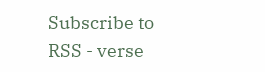Subscribe to RSS - verse